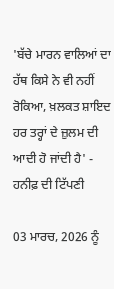'ਬੱਚੇ ਮਾਰਨ ਵਾਲਿਆਂ ਦਾ ਹੱਥ ਕਿਸੇ ਨੇ ਵੀ ਨਹੀਂ ਰੋਕਿਆ, ਖ਼ਲਕਤ ਸ਼ਾਇਦ ਹਰ ਤਰ੍ਹਾਂ ਦੇ ਜ਼ੁਲਮ ਦੀ ਆਦੀ ਹੋ ਜਾਂਦੀ ਹੈ' - ਹਨੀਫ਼ ਦੀ ਟਿੱਪਣੀ

03 ਮਾਰਚ, 2026 ਨੂੰ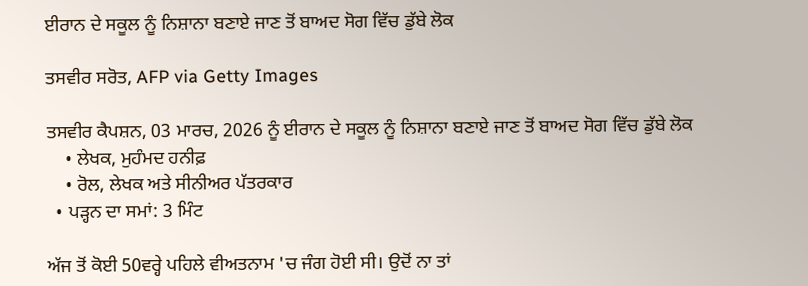ਈਰਾਨ ਦੇ ਸਕੂਲ ਨੂੰ ਨਿਸ਼ਾਨਾ ਬਣਾਏ ਜਾਣ ਤੋਂ ਬਾਅਦ ਸੋਗ ਵਿੱਚ ਡੁੱਬੇ ਲੋਕ

ਤਸਵੀਰ ਸਰੋਤ, AFP via Getty Images

ਤਸਵੀਰ ਕੈਪਸ਼ਨ, 03 ਮਾਰਚ, 2026 ਨੂੰ ਈਰਾਨ ਦੇ ਸਕੂਲ ਨੂੰ ਨਿਸ਼ਾਨਾ ਬਣਾਏ ਜਾਣ ਤੋਂ ਬਾਅਦ ਸੋਗ ਵਿੱਚ ਡੁੱਬੇ ਲੋਕ
    • ਲੇਖਕ, ਮੁਹੰਮਦ ਹਨੀਫ਼
    • ਰੋਲ, ਲੇਖਕ ਅਤੇ ਸੀਨੀਅਰ ਪੱਤਰਕਾਰ
  • ਪੜ੍ਹਨ ਦਾ ਸਮਾਂ: 3 ਮਿੰਟ

ਅੱਜ ਤੋਂ ਕੋਈ 50ਵਰ੍ਹੇ ਪਹਿਲੇ ਵੀਅਤਨਾਮ 'ਚ ਜੰਗ ਹੋਈ ਸੀ। ਉਦੋਂ ਨਾ ਤਾਂ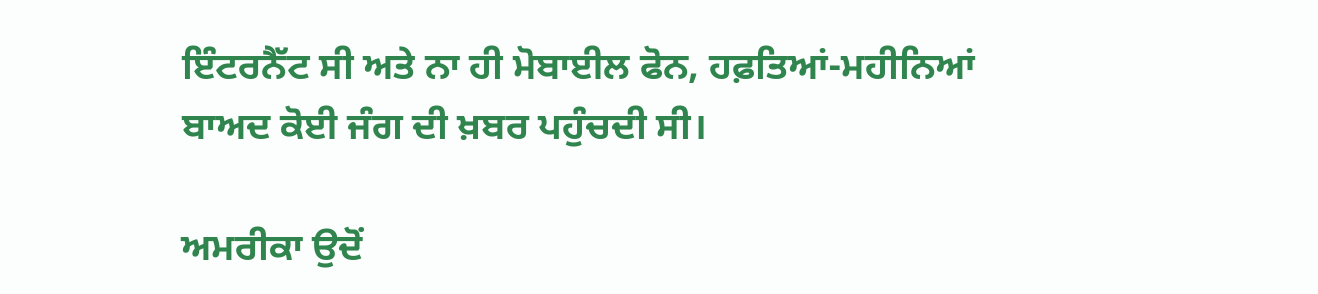ਇੰਟਰਨੈੱਟ ਸੀ ਅਤੇ ਨਾ ਹੀ ਮੋਬਾਈਲ ਫੋਨ, ਹਫ਼ਤਿਆਂ-ਮਹੀਨਿਆਂ ਬਾਅਦ ਕੋਈ ਜੰਗ ਦੀ ਖ਼ਬਰ ਪਹੁੰਚਦੀ ਸੀ।

ਅਮਰੀਕਾ ਉਦੋਂ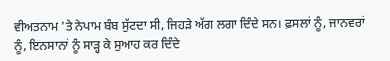ਵੀਅਤਨਾਮ 'ਤੇ ਨੇਪਾਮ ਬੰਬ ਸੁੱਟਦਾ ਸੀ, ਜਿਹੜੇ ਅੱਗ ਲਗਾ ਦਿੰਦੇ ਸਨ। ਫ਼ਸਲਾਂ ਨੂੰ, ਜਾਨਵਰਾਂ ਨੂੰ, ਇਨਸਾਨਾਂ ਨੂੰ ਸਾੜ੍ਹ ਕੇ ਸੁਆਹ ਕਰ ਦਿੰਦੇ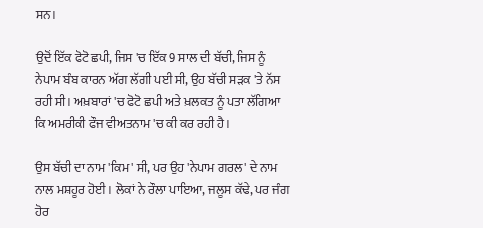ਸਨ।

ਉਦੋਂ ਇੱਕ ਫੋਟੋ ਛਪੀ, ਜਿਸ 'ਚ ਇੱਕ 9 ਸਾਲ ਦੀ ਬੱਚੀ, ਜਿਸ ਨੂੰ ਨੇਪਾਮ ਬੰਬ ਕਾਰਨ ਅੱਗ ਲੱਗੀ ਪਈ ਸੀ, ਉਹ ਬੱਚੀ ਸੜਕ 'ਤੇ ਨੱਸ ਰਹੀ ਸੀ। ਅਖ਼ਬਾਰਾਂ 'ਚ ਫੋਟੋ ਛਪੀ ਅਤੇ ਖ਼ਲਕਤ ਨੂੰ ਪਤਾ ਲੱਗਿਆ ਕਿ ਅਮਰੀਕੀ ਫੌਜ ਵੀਅਤਨਾਮ 'ਚ ਕੀ ਕਰ ਰਹੀ ਹੈ।

ਉਸ ਬੱਚੀ ਦਾ ਨਾਮ 'ਕਿਮ' ਸੀ, ਪਰ ਉਹ 'ਨੇਪਾਮ ਗਰਲ' ਦੇ ਨਾਮ ਨਾਲ ਮਸ਼ਹੂਰ ਹੋਈ। ਲੋਕਾਂ ਨੇ ਰੌਲਾ ਪਾਇਆ, ਜਲੂਸ ਕੱਢੇ, ਪਰ ਜੰਗ ਹੋਰ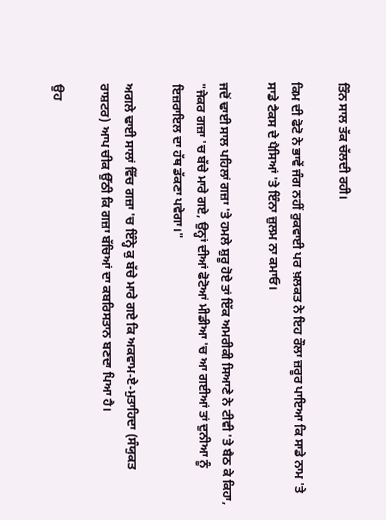ਤਿੰਨ ਸਾਲ ਤੱਕ ਚੱਲਦੀ ਰਹੀ।

ਕਿਮ ਦੀ ਫੋਟੋ ਨੇ ਭਾਵੇਂ ਜੰਗ ਨਹੀਂ ਰੁਕਵਾਈ ਪਰ ਖ਼ਲਕਤ ਨੇ ਇਹ ਰੌਲਾ ਜ਼ਰੂਰ ਪਾਇਆ ਕਿ ਸਾਡੇ ਨਾਮ 'ਤੇ ਸਾਡੇ ਟੈਕਸ ਦੇ ਪੈਸਿਆਂ 'ਤੇ ਇੰਨਾ ਜ਼ੁਲਮ ਨਾ ਕਮਾਓ।

ਜਦੋਂ ਢਾਈ ਸਾਲ ਪਹਿਲਾਂ ਗਜ਼ਾ 'ਤੇ ਹਮਲੇ ਸ਼ੁਰੂ ਹੋਏ ਤਾਂ ਇੱਕ ਅਮਰੀਕੀ ਸਿਆਣੇ ਨੇ ਟੀਵੀ 'ਤੇ ਬੈਠ ਕੇ ਕਿਹਾ, "ਜੇਕਰ ਗਜ਼ਾ 'ਚ ਬੱਚੇ ਮਾਰੇ ਗਏ, ਉਨ੍ਹਾਂ ਦੀਆਂ ਫੋਟੋਆਂ ਮੀਡੀਆ 'ਚ ਆ ਗਈਆਂ ਤਾਂ ਦੁਨੀਆ ਨੂੰ ਇਜ਼ਰਾਇਲ ਦਾ ਹੱਥ ਡੱਕਣਾ ਪਵੇਗਾ।"

ਅਗਲੇ ਢਾਈ ਸਾਲਾਂ ਵਿੱਚ ਗਜ਼ਾ 'ਚ ਇੰਨ੍ਹੇ ਕੁ ਬੱਚੇ ਮਾਰੇ ਗਏ ਕਿ ਅਕਵਾਮ-ਏ-ਮੁਤਾਹਿਦਾ (ਸੰਯੁਕਤ ਰਾਸ਼ਟਰ) ਆਪ ਚੀਕ ਉੱਠੀ ਕਿ ਗਜ਼ਾ ਬੱਚਿਆਂ ਦਾ ਕਬਰਿਸਤਾਨ ਬਣਦਾ ਪਿਆ ਹੈ।

ਉਹ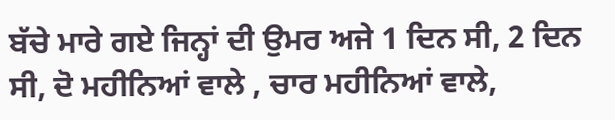ਬੱਚੇ ਮਾਰੇ ਗਏ ਜਿਨ੍ਹਾਂ ਦੀ ਉਮਰ ਅਜੇ 1 ਦਿਨ ਸੀ, 2 ਦਿਨ ਸੀ, ਦੋ ਮਹੀਨਿਆਂ ਵਾਲੇ , ਚਾਰ ਮਹੀਨਿਆਂ ਵਾਲੇ,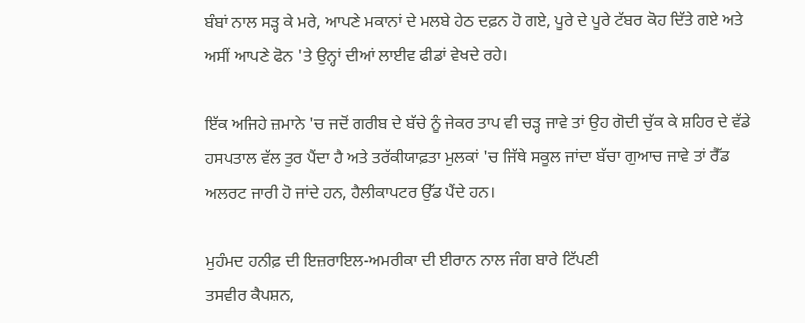ਬੰਬਾਂ ਨਾਲ ਸੜ੍ਹ ਕੇ ਮਰੇ, ਆਪਣੇ ਮਕਾਨਾਂ ਦੇ ਮਲਬੇ ਹੇਠ ਦਫ਼ਨ ਹੋ ਗਏ, ਪੂਰੇ ਦੇ ਪੂਰੇ ਟੱਬਰ ਕੋਹ ਦਿੱਤੇ ਗਏ ਅਤੇ ਅਸੀਂ ਆਪਣੇ ਫੋਨ 'ਤੇ ਉਨ੍ਹਾਂ ਦੀਆਂ ਲਾਈਵ ਫੀਡਾਂ ਵੇਖਦੇ ਰਹੇ।

ਇੱਕ ਅਜਿਹੇ ਜ਼ਮਾਨੇ 'ਚ ਜਦੋਂ ਗਰੀਬ ਦੇ ਬੱਚੇ ਨੂੰ ਜੇਕਰ ਤਾਪ ਵੀ ਚੜ੍ਹ ਜਾਵੇ ਤਾਂ ਉਹ ਗੋਦੀ ਚੁੱਕ ਕੇ ਸ਼ਹਿਰ ਦੇ ਵੱਡੇ ਹਸਪਤਾਲ ਵੱਲ ਤੁਰ ਪੈਂਦਾ ਹੈ ਅਤੇ ਤਰੱਕੀਯਾਫ਼ਤਾ ਮੁਲਕਾਂ 'ਚ ਜਿੱਥੇ ਸਕੂਲ ਜਾਂਦਾ ਬੱਚਾ ਗੁਆਚ ਜਾਵੇ ਤਾਂ ਰੈੱਡ ਅਲਰਟ ਜਾਰੀ ਹੋ ਜਾਂਦੇ ਹਨ, ਹੈਲੀਕਾਪਟਰ ਉੱਡ ਪੈਂਦੇ ਹਨ।

ਮੁਹੰਮਦ ਹਨੀਫ਼ ਦੀ ਇਜ਼ਰਾਇਲ-ਅਮਰੀਕਾ ਦੀ ਈਰਾਨ ਨਾਲ ਜੰਗ ਬਾਰੇ ਟਿੱਪਣੀ
ਤਸਵੀਰ ਕੈਪਸ਼ਨ,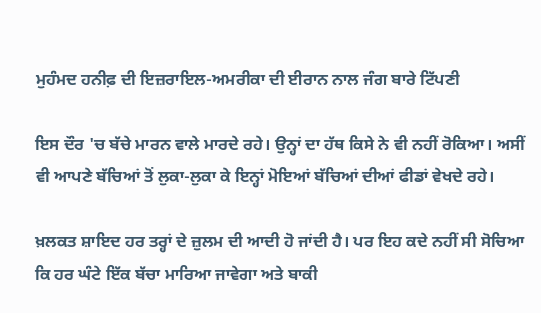ਮੁਹੰਮਦ ਹਨੀਫ਼ ਦੀ ਇਜ਼ਰਾਇਲ-ਅਮਰੀਕਾ ਦੀ ਈਰਾਨ ਨਾਲ ਜੰਗ ਬਾਰੇ ਟਿੱਪਣੀ

ਇਸ ਦੌਰ 'ਚ ਬੱਚੇ ਮਾਰਨ ਵਾਲੇ ਮਾਰਦੇ ਰਹੇ। ਉਨ੍ਹਾਂ ਦਾ ਹੱਥ ਕਿਸੇ ਨੇ ਵੀ ਨਹੀਂ ਰੋਕਿਆ। ਅਸੀਂ ਵੀ ਆਪਣੇ ਬੱਚਿਆਂ ਤੋਂ ਲੁਕਾ-ਲੁਕਾ ਕੇ ਇਨ੍ਹਾਂ ਮੋਇਆਂ ਬੱਚਿਆਂ ਦੀਆਂ ਫੀਡਾਂ ਵੇਖਦੇ ਰਹੇ।

ਖ਼ਲਕਤ ਸ਼ਾਇਦ ਹਰ ਤਰ੍ਹਾਂ ਦੇ ਜ਼ੁਲਮ ਦੀ ਆਦੀ ਹੋ ਜਾਂਦੀ ਹੈ। ਪਰ ਇਹ ਕਦੇ ਨਹੀਂ ਸੀ ਸੋਚਿਆ ਕਿ ਹਰ ਘੰਟੇ ਇੱਕ ਬੱਚਾ ਮਾਰਿਆ ਜਾਵੇਗਾ ਅਤੇ ਬਾਕੀ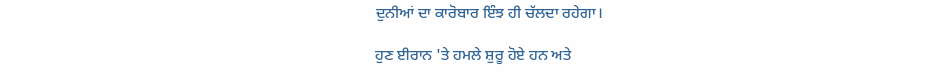ਦੁਨੀਆਂ ਦਾ ਕਾਰੋਬਾਰ ਇੰਝ ਹੀ ਚੱਲਦਾ ਰਹੇਗਾ।

ਹੁਣ ਈਰਾਨ 'ਤੇ ਹਮਲੇ ਸ਼ੁਰੂ ਹੋਏ ਹਨ ਅਤੇ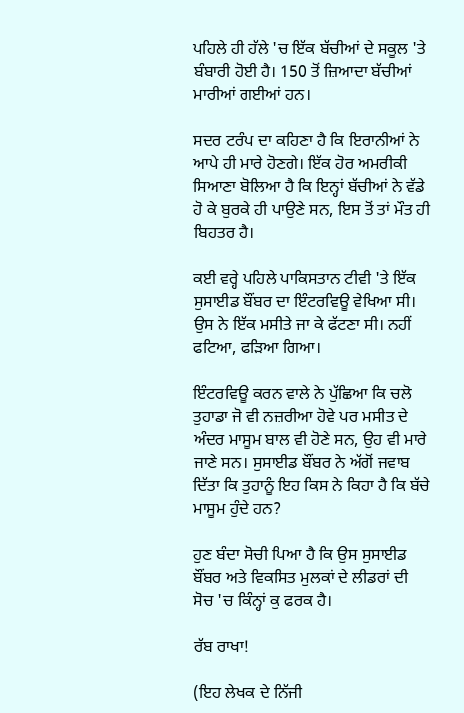ਪਹਿਲੇ ਹੀ ਹੱਲੇ 'ਚ ਇੱਕ ਬੱਚੀਆਂ ਦੇ ਸਕੂਲ 'ਤੇ ਬੰਬਾਰੀ ਹੋਈ ਹੈ। 150 ਤੋਂ ਜ਼ਿਆਦਾ ਬੱਚੀਆਂ ਮਾਰੀਆਂ ਗਈਆਂ ਹਨ।

ਸਦਰ ਟਰੰਪ ਦਾ ਕਹਿਣਾ ਹੈ ਕਿ ਇਰਾਨੀਆਂ ਨੇ ਆਪੇ ਹੀ ਮਾਰੇ ਹੋਣਗੇ। ਇੱਕ ਹੋਰ ਅਮਰੀਕੀ ਸਿਆਣਾ ਬੋਲਿਆ ਹੈ ਕਿ ਇਨ੍ਹਾਂ ਬੱਚੀਆਂ ਨੇ ਵੱਡੇ ਹੋ ਕੇ ਬੁਰਕੇ ਹੀ ਪਾਉਣੇ ਸਨ, ਇਸ ਤੋਂ ਤਾਂ ਮੌਤ ਹੀ ਬਿਹਤਰ ਹੈ।

ਕਈ ਵਰ੍ਹੇ ਪਹਿਲੇ ਪਾਕਿਸਤਾਨ ਟੀਵੀ 'ਤੇ ਇੱਕ ਸੁਸਾਈਡ ਬੌਂਬਰ ਦਾ ਇੰਟਰਵਿਊ ਵੇਖਿਆ ਸੀ। ਉਸ ਨੇ ਇੱਕ ਮਸੀਤੇ ਜਾ ਕੇ ਫੱਟਣਾ ਸੀ। ਨਹੀਂ ਫਟਿਆ, ਫੜਿਆ ਗਿਆ।

ਇੰਟਰਵਿਊ ਕਰਨ ਵਾਲੇ ਨੇ ਪੁੱਛਿਆ ਕਿ ਚਲੋ ਤੁਹਾਡਾ ਜੋ ਵੀ ਨਜ਼ਰੀਆ ਹੋਵੇ ਪਰ ਮਸੀਤ ਦੇ ਅੰਦਰ ਮਾਸੂਮ ਬਾਲ ਵੀ ਹੋਣੇ ਸਨ, ਉਹ ਵੀ ਮਾਰੇ ਜਾਣੇ ਸਨ। ਸੁਸਾਈਡ ਬੌਂਬਰ ਨੇ ਅੱਗੋਂ ਜਵਾਬ ਦਿੱਤਾ ਕਿ ਤੁਹਾਨੂੰ ਇਹ ਕਿਸ ਨੇ ਕਿਹਾ ਹੈ ਕਿ ਬੱਚੇ ਮਾਸੂਮ ਹੁੰਦੇ ਹਨ?

ਹੁਣ ਬੰਦਾ ਸੋਚੀ ਪਿਆ ਹੈ ਕਿ ਉਸ ਸੁਸਾਈਡ ਬੌਂਬਰ ਅਤੇ ਵਿਕਸਿਤ ਮੁਲਕਾਂ ਦੇ ਲੀਡਰਾਂ ਦੀ ਸੋਚ 'ਚ ਕਿੰਨ੍ਹਾਂ ਕੁ ਫਰਕ ਹੈ।

ਰੱਬ ਰਾਖਾ!

(ਇਹ ਲੇਖਕ ਦੇ ਨਿੱਜੀ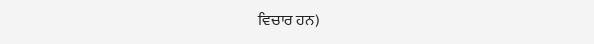ਵਿਚਾਰ ਹਨ)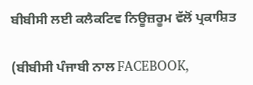ਬੀਬੀਸੀ ਲਈ ਕਲੈਕਟਿਵ ਨਿਊਜ਼ਰੂਮ ਵੱਲੋਂ ਪ੍ਰਕਾਸ਼ਿਤ

(ਬੀਬੀਸੀ ਪੰਜਾਬੀ ਨਾਲ FACEBOOK,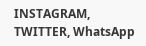INSTAGRAM, TWITTER, WhatsApp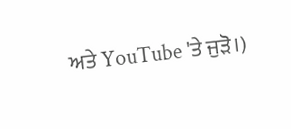ਅਤੇ YouTube 'ਤੇ ਜੁੜੋ।)